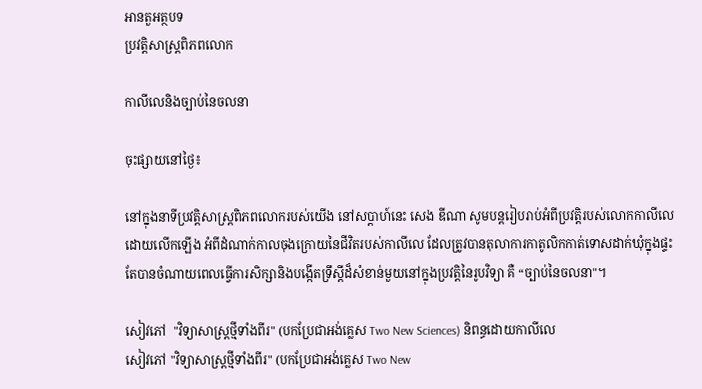អានតួអត្ថបទ
ប្រវត្តិសាស្រ្តពិភពលោក

កាលីលេនិងច្បាប់នៃចលនា

ចុះផ្សាយនៅថ្ងៃ៖

នៅក្នុងនាទីប្រវត្តិសាស្រ្តពិភពលោករបស់យើង នៅសប្តាហ៍នេះ សេង ឌីណា សូមបន្តរៀបរាប់អំពីប្រវត្តិរបស់លោកកាលីលេ ដោយលើកឡើង អំពីដំណាក់កាលចុងក្រោយនៃជីវិតរបស់កាលីលេ ដែលត្រូវបានតុលាការកាតូលិកកាត់ទោសដាក់ឃុំក្នុងផ្ទះ តែបានចំណាយពេលធ្វើការសិក្សានិងបង្កើតទ្រឹស្តីដ៏សំខាន់មួយនៅក្នុងប្រវត្តិនៃរូបវិទ្យា គឺ “ច្បាប់នៃចលនា"។

សៀវភៅ  "វិទ្យាសាស្រ្តថ្មីទាំងពីរ" (បកប្រែជាអង់គ្លេស Two New Sciences) និពន្ធដោយកាលីលេ
សៀវភៅ "វិទ្យាសាស្រ្តថ្មីទាំងពីរ" (បកប្រែជាអង់គ្លេស Two New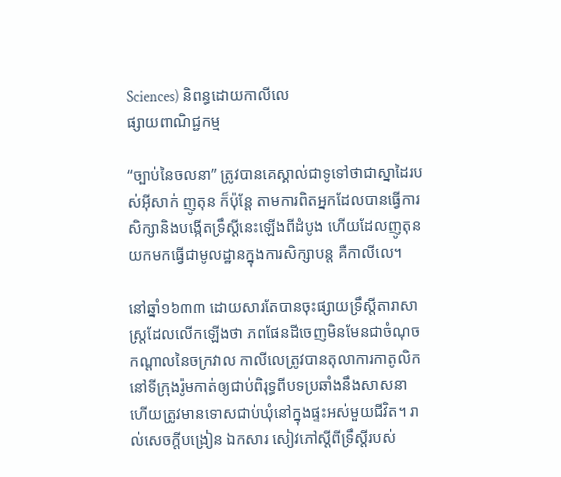Sciences) និពន្ធដោយកាលីលេ
ផ្សាយពាណិជ្ជកម្ម

“ច្បាប់នៃចលនា” ត្រូវបានគេស្គាល់ជាទូទៅថាជាស្នាដៃរបស់អ៊ីសាក់ ញូតុន ក៏ប៉ុន្តែ តាមការពិតអ្នកដែលបានធ្វើការសិក្សានិងបង្កើតទ្រឹស្តីនេះឡើងពីដំបូង ហើយដែលញូតុនយកមកធ្វើជាមូលដ្ឋានក្នុងការសិក្សាបន្ត គឺកាលីលេ។

នៅឆ្នាំ១៦៣៣ ដោយសារតែបានចុះផ្សាយទ្រឹស្តីតារាសាស្រ្តដែលលើកឡើងថា ភពផែនដីចេញមិនមែនជាចំណុចកណ្តាលនៃចក្រវាល កាលីលេត្រូវបានតុលាការកាតូលិកនៅទីក្រុងរ៉ូមកាត់ឲ្យជាប់ពិរុទ្ធពីបទប្រឆាំងនឹងសាសនា ហើយត្រូវមានទោសជាប់ឃុំនៅក្នុងផ្ទះអស់មួយជីវិត។ រាល់សេចក្តីបង្រៀន ឯកសារ សៀវភៅស្តីពីទ្រឹស្តីរបស់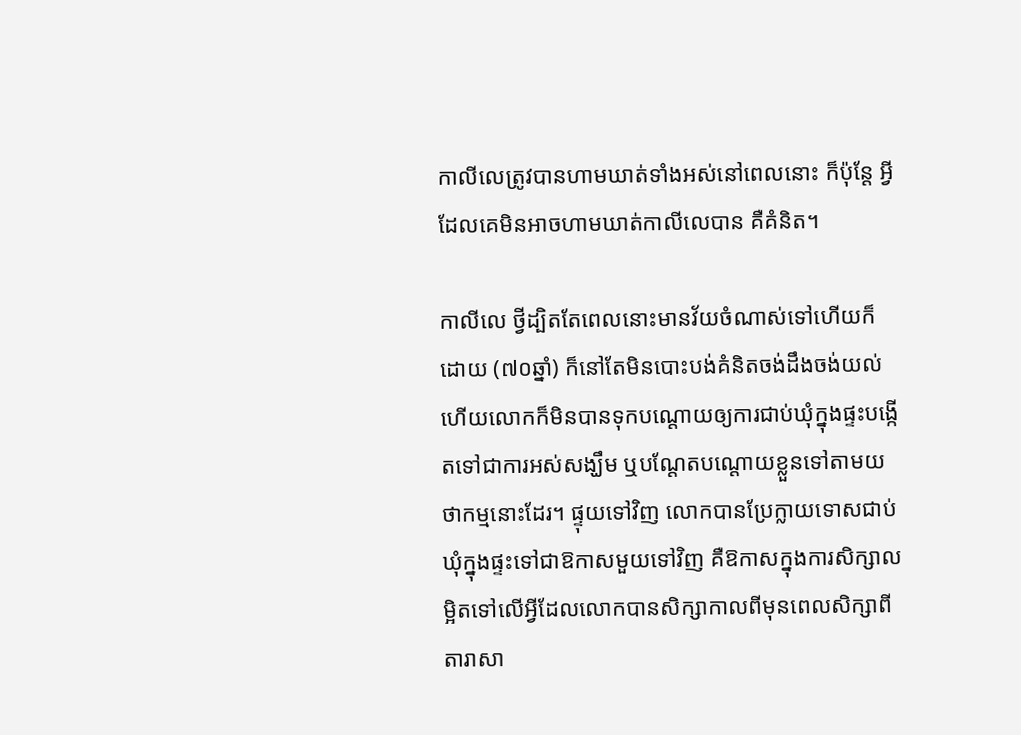កាលីលេត្រូវបានហាមឃាត់ទាំងអស់នៅពេលនោះ ក៏ប៉ុន្តែ អ្វីដែលគេមិនអាចហាមឃាត់កាលីលេបាន គឺគំនិត។

កាលីលេ ថ្វីដ្បិតតែពេលនោះមានវ័យចំណាស់ទៅហើយក៏ដោយ (៧០ឆ្នាំ) ក៏នៅតែមិនបោះបង់គំនិតចង់ដឹងចង់យល់ ហើយលោកក៏មិនបានទុកបណ្តោយឲ្យការជាប់ឃុំក្នុងផ្ទះបង្កើតទៅជាការអស់សង្ឃឹម ឬបណ្តែតបណ្តោយខ្លួនទៅតាមយថាកម្មនោះដែរ។ ផ្ទុយទៅវិញ លោកបានប្រែក្លាយទោសជាប់ឃុំក្នុងផ្ទះទៅជាឱកាសមួយទៅវិញ គឺឱកាសក្នុងការសិក្សាលម្អិតទៅលើអ្វីដែលលោកបានសិក្សាកាលពីមុនពេលសិក្សាពីតារាសា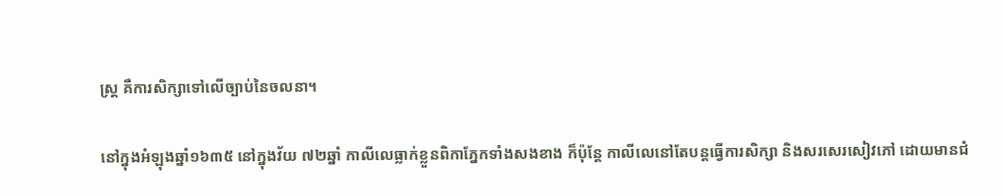ស្រ្ត គឺការសិក្សាទៅលើច្បាប់នៃចលនា។

នៅក្នុងអំឡុងឆ្នាំ១៦៣៥ នៅក្នុងវ័យ ៧២ឆ្នាំ កាលីលេធ្លាក់ខ្លួនពិកាភ្នែកទាំងសងខាង ក៏ប៉ុន្តែ កាលីលេនៅតែបន្តធ្វើការសិក្សា និងសរសេរសៀវភៅ ដោយមានជំ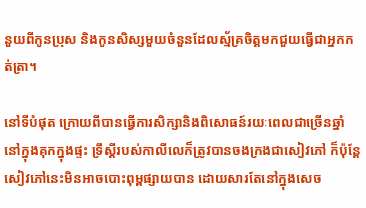នួយពីកូនប្រុស និងកូនសិស្សមួយចំនួនដែលស្ម័គ្រចិត្តមកជួយធ្វើជាអ្នកកត់ត្រា។

នៅទីបំផុត ក្រោយពីបានធ្វើការសិក្សានិងពិសោធន៍រយៈពេលជាច្រើនឆ្នាំ នៅក្នុងគុកក្នុងផ្ទះ ទ្រឹស្តីរបស់កាលីលេក៏ត្រូវបានចងក្រងជាសៀវភៅ ក៏ប៉ុន្តែ សៀវភៅនេះមិនអាចបោះពុម្ពផ្សាយបាន ដោយសារតែនៅក្នុងសេច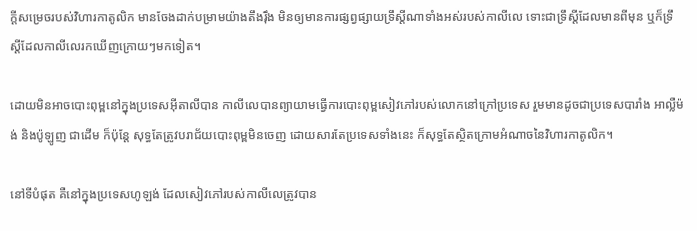ក្តីសម្រេចរបស់វិហារកាតូលិក មានចែងដាក់បម្រាមយ៉ាងតឹងរ៉ឹង មិនឲ្យមានការផ្សព្វផ្សាយទ្រឹស្តីណាទាំងអស់របស់កាលីលេ ទោះជាទ្រឹស្តីដែលមានពីមុន ឬក៏ទ្រឹស្តីដែលកាលីលេរកឃើញក្រោយៗមកទៀត។

ដោយមិនអាចបោះពុម្ពនៅក្នុងប្រទេសអ៊ីតាលីបាន កាលីលេបានព្យាយាមធ្វើការបោះពុម្ពសៀវភៅរបស់លោកនៅក្រៅប្រទេស រួមមានដូចជាប្រទេសបារាំង អាល្លឺម៉ង់ និងប៉ូឡូញ ជាដើម ក៏ប៉ុន្តែ សុទ្ធតែត្រូវបរាជ័យបោះពុម្ពមិនចេញ ដោយសារតែប្រទេសទាំងនេះ ក៏សុទ្ធតែស្ថិតក្រោមអំណាចនៃវិហារកាតូលិក។

នៅទីបំផុត គឺនៅក្នុងប្រទេសហូឡង់ ដែលសៀវភៅរបស់កាលីលេត្រូវបាន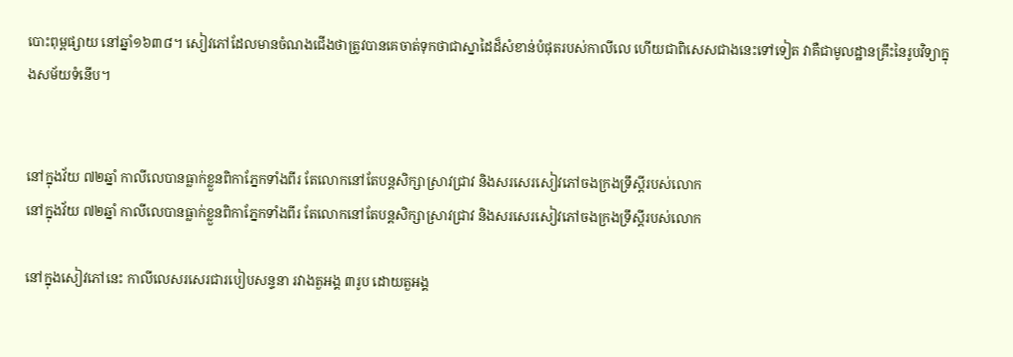បោះពុម្ពផ្សាយ នៅឆ្នាំ១៦៣៨។ សៀវភៅដែលមានចំណងជើងថាត្រូវបានគេចាត់ទុកថាជាស្នាដៃដ៏សំខាន់បំផុតរបស់កាលីលេ ហើយជាពិសេសជាងនេះទៅទៀត វាគឺជាមូលដ្ឋានគ្រឹះនៃរូបវិទ្យាក្នុងសម័យទំនើប។


នៅក្នុងវ័យ ៧២ឆ្នាំ កាលីលេបានធ្លាក់ខ្លួនពិកាភ្នែកទាំងពីរ តែលោកនៅតែបន្តសិក្សាស្រាវជ្រាវ និងសរសេរសៀវភៅចងក្រងទ្រឹស្តីរបស់លោក
នៅក្នុងវ័យ ៧២ឆ្នាំ កាលីលេបានធ្លាក់ខ្លួនពិកាភ្នែកទាំងពីរ តែលោកនៅតែបន្តសិក្សាស្រាវជ្រាវ និងសរសេរសៀវភៅចងក្រងទ្រឹស្តីរបស់លោក

នៅក្នុងសៀវភៅនេះ កាលីលេសរសេរជារបៀបសន្ទនា រវាងតួអង្គ ៣រូប ដោយតួអង្គ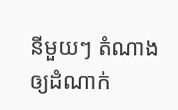នីមួយៗ តំណាងឲ្យដំណាក់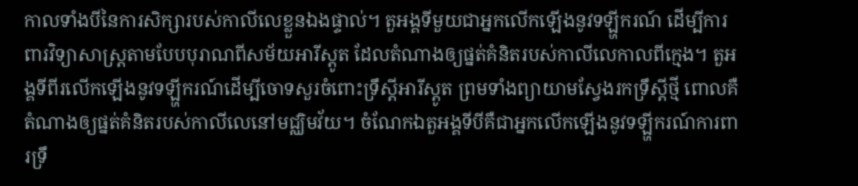កាលទាំងបីនៃការសិក្សារបស់កាលីលេខ្លួនឯងផ្ទាល់។ តួអង្គទីមួយជាអ្នកលើកឡើងនូវទឡ្ហីករណ៍ ដើម្បីការពារវិទ្យាសាស្រ្តតាមបែបបុរាណពីសម័យអារីស្តូត ដែលតំណាងឲ្យផ្នត់គំនិតរបស់កាលីលេកាលពីក្មេង។ តួអង្គទីពីរលើកឡើងនូវទឡ្ហីករណ៍ដើម្បីចោទសួរចំពោះទ្រឹស្តីអារីស្តូត ព្រមទាំងព្យាយាមស្វែងរកទ្រឹស្តីថ្មី ពោលគឺតំណាងឲ្យផ្នត់គំនិតរបស់កាលីលេនៅមជ្ឈិមវ័យ។ ចំណែកឯតួអង្គទីបីគឺជាអ្នកលើកឡើងនូវទឡ្ហីករណ៍ការពារទ្រឹ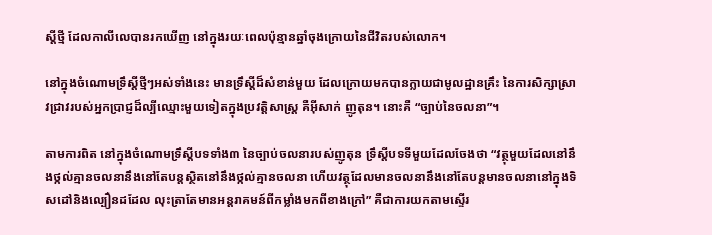ស្តីថ្មី ដែលកាលីលេបានរកឃើញ នៅក្នុងរយៈពេលប៉ុន្មានឆ្នាំចុងក្រោយនៃជីវិតរបស់លោក។

នៅក្នុងចំណោមទ្រឹស្តីថ្មីៗអស់ទាំងនេះ មានទ្រឹស្តីដ៏សំខាន់មួយ ដែលក្រោយមកបានក្លាយជាមូលដ្ឋានគ្រឹះ នៃការសិក្សាស្រាវជ្រាវរបស់អ្នកប្រាជ្ញដ៏ល្បីឈ្មោះមួយទៀតក្នុងប្រវត្តិសាស្រ្ត គឺអ៊ីសាក់ ញូតុន។ នោះគឺ “ច្បាប់នៃចលនា”។

តាមការពិត នៅក្នុងចំណោមទ្រឹស្តីបទទាំង៣ នៃច្បាប់ចលនារបស់ញូតុន ទ្រឹស្តីបទទីមួយដែលចែងថា “វត្ថុមួយដែលនៅនឹងថ្កល់គ្មានចលនានឹងនៅតែបន្តស្ថិតនៅនឹងថ្កល់គ្មានចលនា ហើយវត្ថុដែលមានចលនានឹងនៅតែបន្តមានចលនានៅក្នុងទិសដៅនិងល្បឿនដដែល លុះត្រាតែមានអន្តរាគមន៍ពីកម្លាំងមកពីខាងក្រៅ” គឺជាការយកតាមស្ទើរ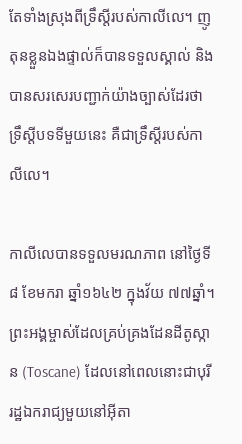តែទាំងស្រុងពីទ្រឹស្តីរបស់កាលីលេ។ ញូតុនខ្លួនឯងផ្ទាល់ក៏បានទទួលស្គាល់ និងបានសរសេរបញ្ជាក់យ៉ាងច្បាស់ដែរថា ទ្រឹស្តីបទទីមួយនេះ គឺជាទ្រឹស្តីរបស់កាលីលេ។

កាលីលេបានទទួលមរណភាព នៅថ្ងៃទី៨ ខែមករា ឆ្នាំ១៦៤២ ក្នុងវ័យ ៧៧ឆ្នាំ។ ព្រះអង្គម្ចាស់ដែលគ្រប់គ្រងដែនដីតូស្កាន (Toscane) ដែលនៅពេលនោះជាបុរីរដ្ឋឯករាជ្យមួយនៅអ៊ីតា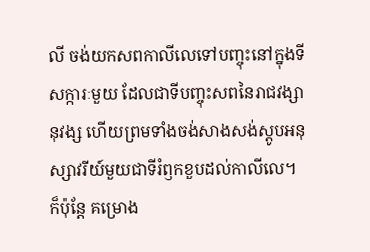លី ចង់យកសពកាលីលេទៅបញ្ចុះនៅក្នុងទីសក្ការៈមួយ ដែលជាទីបញ្ចុះសពនៃរាជវង្សានុវង្ស ហើយព្រមទាំងចង់សាងសង់ស្តូបអនុស្សាវរីយ៍មួយជាទីរំឭកខួបដល់កាលីលេ។ ក៏ប៉ុន្តែ គម្រោង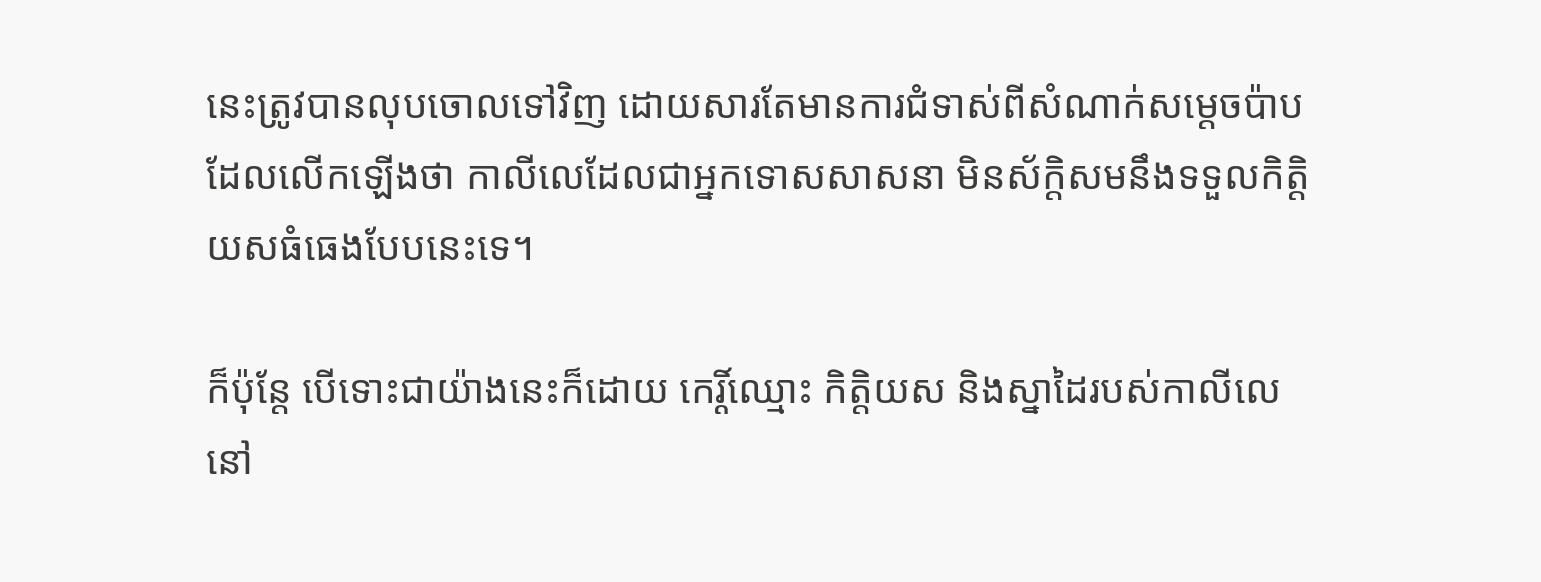នេះត្រូវបានលុបចោលទៅវិញ ដោយសារតែមានការជំទាស់ពីសំណាក់សម្តេចប៉ាប ដែលលើកឡើងថា កាលីលេដែលជាអ្នកទោសសាសនា មិនស័ក្តិសមនឹងទទួលកិត្តិយសធំធេងបែបនេះទេ។

ក៏ប៉ុន្តែ បើទោះជាយ៉ាងនេះក៏ដោយ កេរ្តិ៍ឈ្មោះ កិត្តិយស និងស្នាដៃរបស់កាលីលេនៅ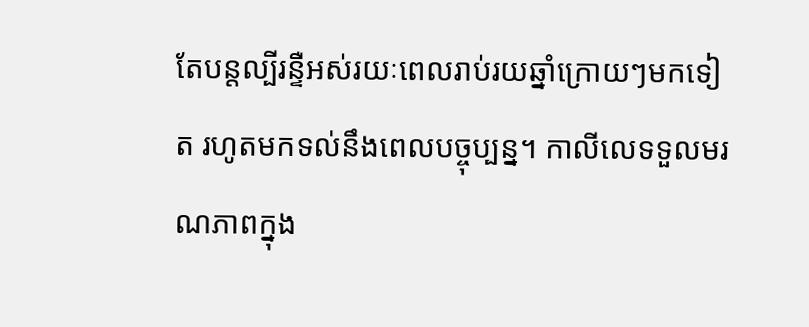តែបន្តល្បីរន្ទឺអស់រយៈពេលរាប់រយឆ្នាំក្រោយៗមកទៀត រហូតមកទល់នឹងពេលបច្ចុប្បន្ន។ កាលីលេទទួលមរណភាពក្នុង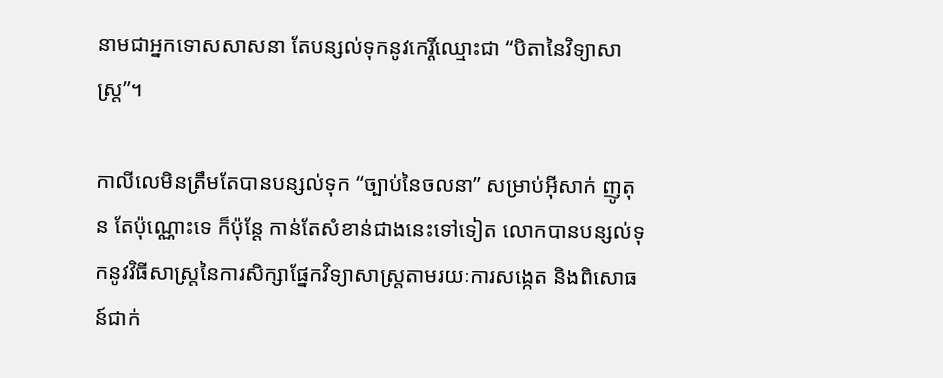នាមជាអ្នកទោសសាសនា តែបន្សល់ទុកនូវកេរ្តិ៍ឈ្មោះជា “បិតានៃវិទ្យាសាស្រ្ត”។

កាលីលេមិនត្រឹមតែបានបន្សល់ទុក “ច្បាប់នៃចលនា” សម្រាប់អ៊ីសាក់ ញូតុន តែប៉ុណ្ណោះទេ ក៏ប៉ុន្តែ កាន់តែសំខាន់ជាងនេះទៅទៀត លោកបានបន្សល់ទុកនូវវិធីសាស្រ្តនៃការសិក្សាផ្នែកវិទ្យាសាស្រ្តតាមរយៈការសង្កេត និងពិសោធន៍ជាក់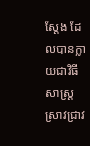ស្តែង ដែលបានក្លាយជាវិធីសាស្រ្តស្រាវជ្រាវ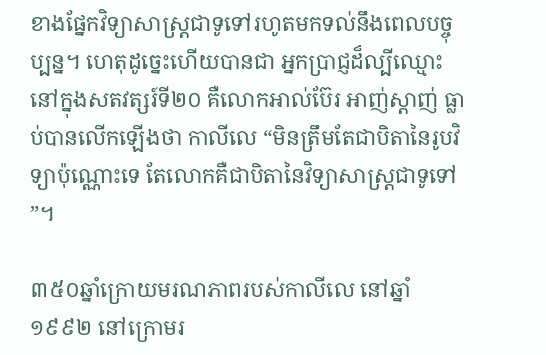ខាងផ្នែកវិទ្យាសាស្រ្តជាទូទៅរហូតមកទល់នឹងពេលបច្ចុប្បន្ន។ ហេតុដូច្នេះហើយបានជា អ្នកប្រាជ្ញដ៏ល្បីឈ្មោះនៅក្នុងសតវត្សរ៍ទី២០ គឺលោកអាល់ប៊ែរ អាញ់ស្តាញ់ ធ្លាប់បានលើកឡើងថា កាលីលេ “មិនត្រឹមតែជាបិតានៃរូបវិទ្យាប៉ុណ្ណោះទេ តែលោកគឺជាបិតានៃវិទ្យាសាស្រ្តជាទូទៅ”។

៣៥០ឆ្នាំក្រោយមរណភាពរបស់កាលីលេ នៅឆ្នាំ១៩៩២ នៅក្រោមរ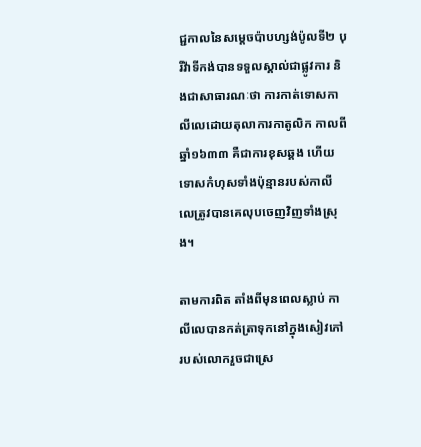ជ្ជកាលនៃសម្តេចប៉ាបហ្សង់ប៉ូលទី២ បុរីវ៉ាទីកង់បានទទួលស្គាល់ជាផ្លូវការ និងជាសាធារណៈថា ការកាត់ទោសកាលីលេដោយតុលាការកាតូលិក កាលពីឆ្នាំ១៦៣៣ គឺជាការខុសឆ្គង ហើយទោសកំហុសទាំងប៉ុន្មានរបស់កាលីលេត្រូវបានគេលុបចេញវិញទាំងស្រុង។

តាមការពិត តាំងពីមុនពេលស្លាប់ កាលីលេបានកត់ត្រាទុកនៅក្នុងសៀវភៅរបស់លោករួចជាស្រេ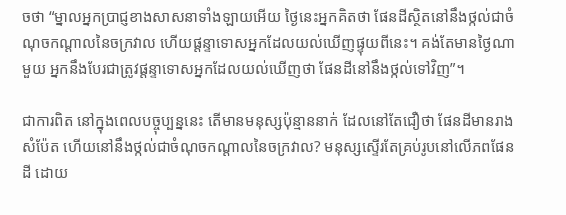ចថា “ម្នាលអ្នកប្រាជ្ញខាងសាសនាទាំងឡាយអើយ ថ្ងៃនេះអ្នកគិតថា ផែនដីស្ថិតនៅនឹងថ្កល់ជាចំណុចកណ្តាលនៃចក្រវាល ហើយផ្តន្ទាទោសអ្នកដែលយល់ឃើញផ្ទុយពីនេះ។ គង់តែមានថ្ងៃណាមួយ អ្នកនឹងបែរជាត្រូវផ្តន្ទាទោសអ្នកដែលយល់ឃើញថា ផែនដីនៅនឹងថ្កល់ទៅវិញ”។

ជាការពិត នៅក្នុងពេលបច្ចុប្បន្ននេះ តើមានមនុស្សប៉ុន្មាននាក់ ដែលនៅតែជឿថា ផែនដីមានរាងសំប៉ែត ហើយនៅនឹងថ្កល់ជាចំណុចកណ្តាលនៃចក្រវាល? មនុស្សស្ទើរតែគ្រប់រូបនៅលើភពផែនដី ដោយ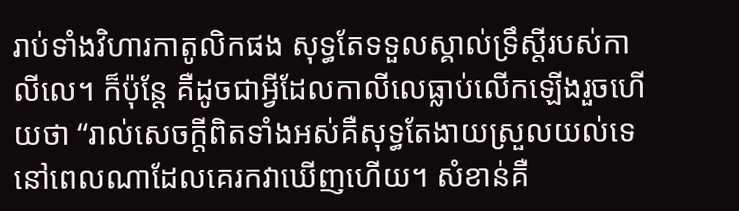រាប់ទាំងវិហារកាតូលិកផង សុទ្ធតែទទួលស្គាល់ទ្រឹស្តីរបស់កាលីលេ។ ក៏ប៉ុន្តែ គឺដូចជាអ្វីដែលកាលីលេធ្លាប់លើកឡើងរួចហើយថា “រាល់សេចក្តីពិតទាំងអស់គឺសុទ្ធតែងាយស្រួលយល់ទេ នៅពេលណាដែលគេរកវាឃើញហើយ។ សំខាន់គឺ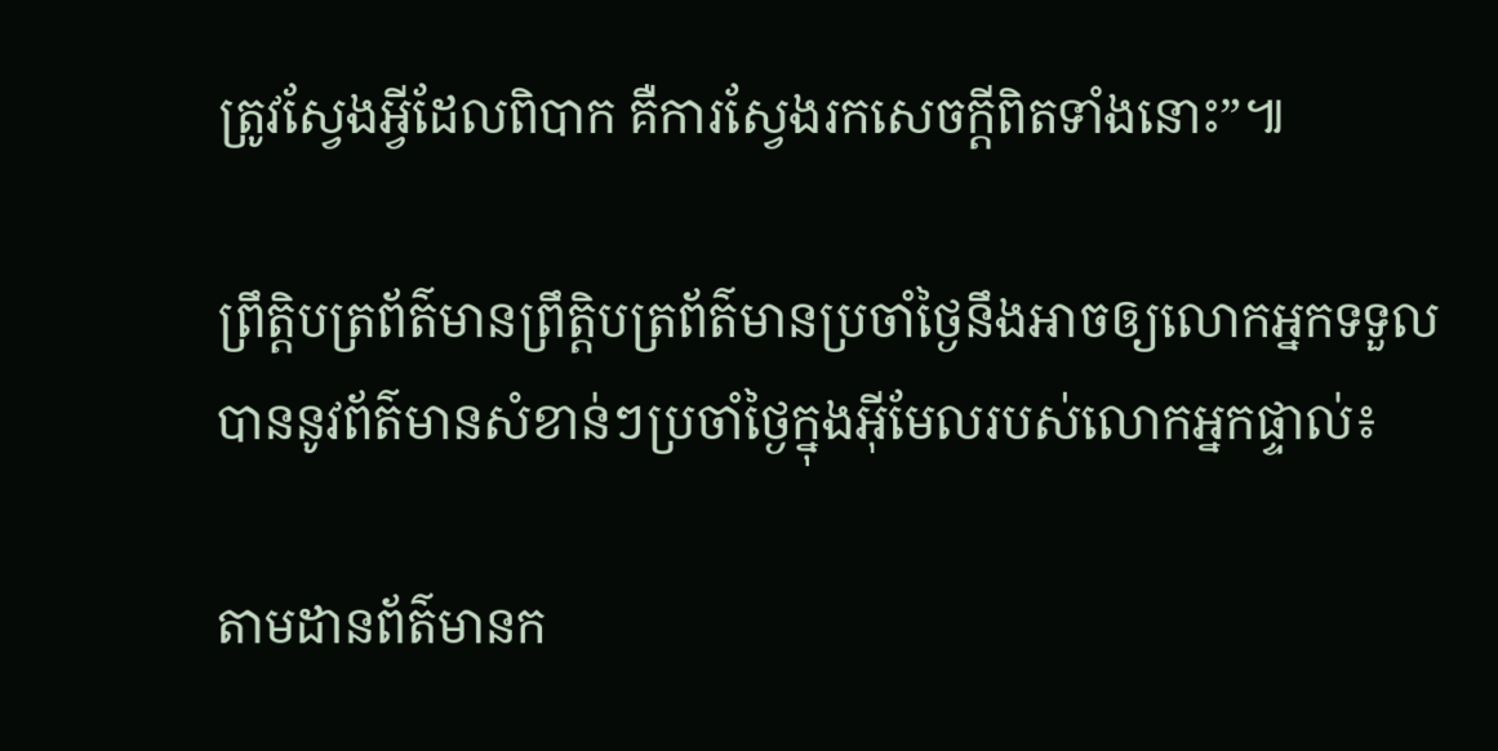ត្រូវស្វែងអ្វីដែលពិបាក គឺការស្វែងរកសេចក្តីពិតទាំងនោះ”៕

ព្រឹត្តិបត្រព័ត៌មានព្រឹត្តិបត្រព័ត៌មានប្រចាំថ្ងៃនឹងអាចឲ្យលោកអ្នកទទួលបាននូវព័ត៌មានសំខាន់ៗប្រចាំថ្ងៃក្នុងអ៊ីមែលរបស់លោកអ្នកផ្ទាល់៖

តាមដានព័ត៌មានក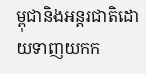ម្ពុជានិងអន្តរជាតិដោយទាញយកក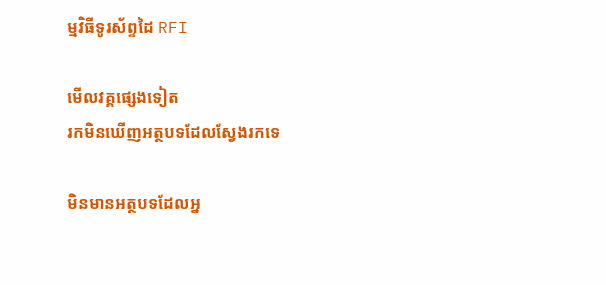ម្មវិធីទូរស័ព្ទដៃ RFI

មើលវគ្គផ្សេងទៀត
រកមិនឃើញអត្ថបទដែលស្វែងរកទេ

មិនមានអត្ថបទដែលអ្ន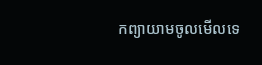កព្យាយាមចូលមើលទេ